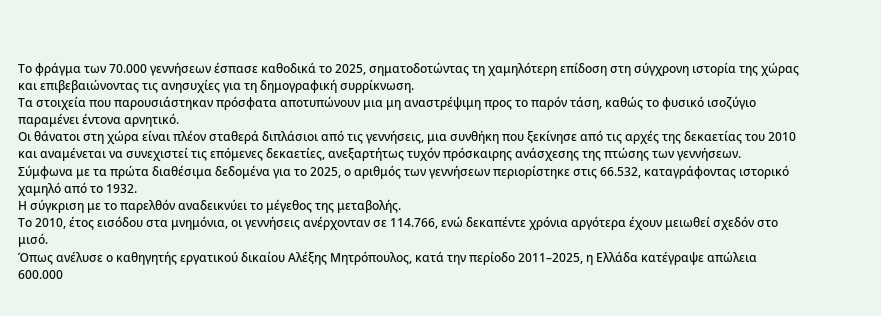Το φράγμα των 70.000 γεννήσεων έσπασε καθοδικά το 2025, σηματοδοτώντας τη χαμηλότερη επίδοση στη σύγχρονη ιστορία της χώρας και επιβεβαιώνοντας τις ανησυχίες για τη δημογραφική συρρίκνωση.
Τα στοιχεία που παρουσιάστηκαν πρόσφατα αποτυπώνουν μια μη αναστρέψιμη προς το παρόν τάση, καθώς το φυσικό ισοζύγιο παραμένει έντονα αρνητικό.
Οι θάνατοι στη χώρα είναι πλέον σταθερά διπλάσιοι από τις γεννήσεις, μια συνθήκη που ξεκίνησε από τις αρχές της δεκαετίας του 2010 και αναμένεται να συνεχιστεί τις επόμενες δεκαετίες, ανεξαρτήτως τυχόν πρόσκαιρης ανάσχεσης της πτώσης των γεννήσεων.
Σύμφωνα με τα πρώτα διαθέσιμα δεδομένα για το 2025, ο αριθμός των γεννήσεων περιορίστηκε στις 66.532, καταγράφοντας ιστορικό χαμηλό από το 1932.
Η σύγκριση με το παρελθόν αναδεικνύει το μέγεθος της μεταβολής.
Το 2010, έτος εισόδου στα μνημόνια, οι γεννήσεις ανέρχονταν σε 114.766, ενώ δεκαπέντε χρόνια αργότερα έχουν μειωθεί σχεδόν στο μισό.
Όπως ανέλυσε ο καθηγητής εργατικού δικαίου Αλέξης Μητρόπουλος, κατά την περίοδο 2011–2025, η Ελλάδα κατέγραψε απώλεια 600.000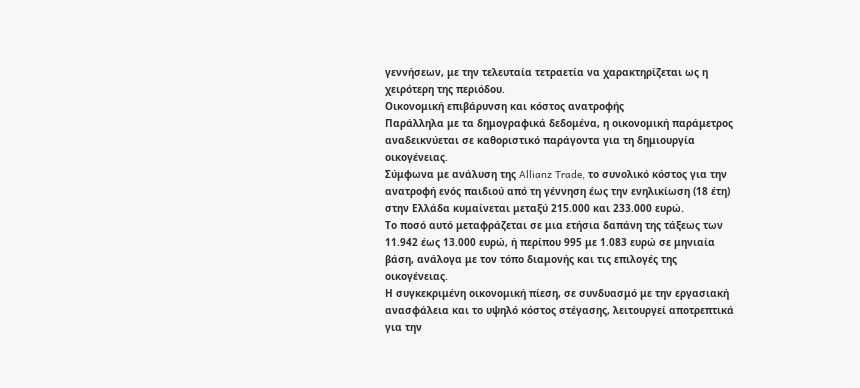γεννήσεων, με την τελευταία τετραετία να χαρακτηρίζεται ως η χειρότερη της περιόδου.
Οικονομική επιβάρυνση και κόστος ανατροφής
Παράλληλα με τα δημογραφικά δεδομένα, η οικονομική παράμετρος αναδεικνύεται σε καθοριστικό παράγοντα για τη δημιουργία οικογένειας.
Σύμφωνα με ανάλυση της Allianz Trade, το συνολικό κόστος για την ανατροφή ενός παιδιού από τη γέννηση έως την ενηλικίωση (18 έτη) στην Ελλάδα κυμαίνεται μεταξύ 215.000 και 233.000 ευρώ.
Το ποσό αυτό μεταφράζεται σε μια ετήσια δαπάνη της τάξεως των 11.942 έως 13.000 ευρώ, ή περίπου 995 με 1.083 ευρώ σε μηνιαία βάση, ανάλογα με τον τόπο διαμονής και τις επιλογές της οικογένειας.
Η συγκεκριμένη οικονομική πίεση, σε συνδυασμό με την εργασιακή ανασφάλεια και το υψηλό κόστος στέγασης, λειτουργεί αποτρεπτικά για την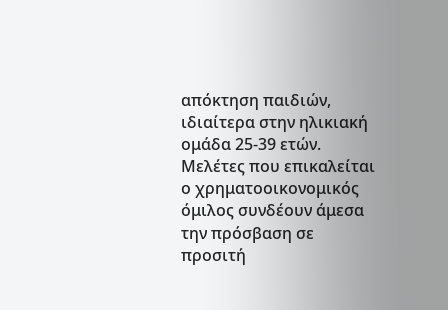απόκτηση παιδιών, ιδιαίτερα στην ηλικιακή ομάδα 25-39 ετών.
Μελέτες που επικαλείται ο χρηματοοικονομικός όμιλος συνδέουν άμεσα την πρόσβαση σε προσιτή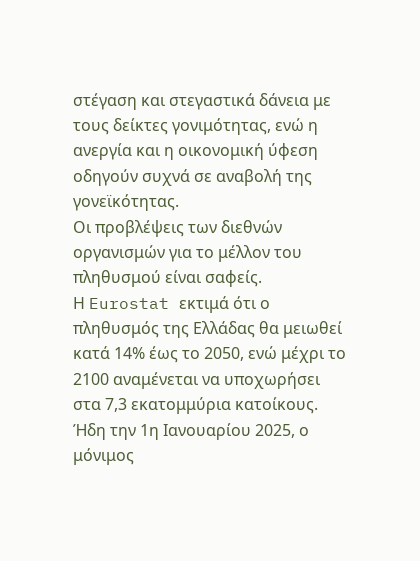στέγαση και στεγαστικά δάνεια με τους δείκτες γονιμότητας, ενώ η ανεργία και η οικονομική ύφεση οδηγούν συχνά σε αναβολή της γονεϊκότητας.
Οι προβλέψεις των διεθνών οργανισμών για το μέλλον του πληθυσμού είναι σαφείς.
Η Eurostat εκτιμά ότι ο πληθυσμός της Ελλάδας θα μειωθεί κατά 14% έως το 2050, ενώ μέχρι το 2100 αναμένεται να υποχωρήσει στα 7,3 εκατομμύρια κατοίκους.
Ήδη την 1η Ιανουαρίου 2025, ο μόνιμος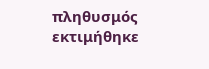πληθυσμός εκτιμήθηκε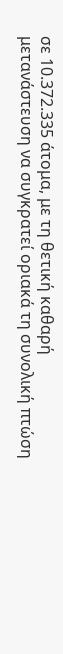σε 10.372.335 άτομα, με τη θετική καθαρή μετανάστευση να συγκρατεί οριακά τη συνολική πτώση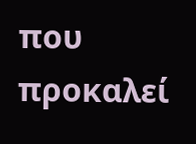που προκαλεί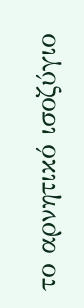το αρνητικό ισοζύγιο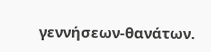γεννήσεων-θανάτων.